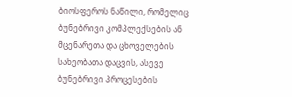ბიოსფეროს ნაწილი, რომელიც ბუნებრივი კომპლექსების ან მცენარეთა და ცხოველების სახეობათა დაცვის, ასევე ბუნებრივი პროცესების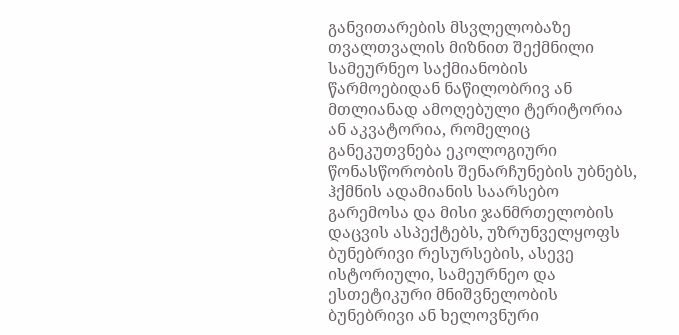განვითარების მსვლელობაზე თვალთვალის მიზნით შექმნილი სამეურნეო საქმიანობის წარმოებიდან ნაწილობრივ ან მთლიანად ამოღებული ტერიტორია ან აკვატორია, რომელიც განეკუთვნება ეკოლოგიური წონასწორობის შენარჩუნების უბნებს, ჰქმნის ადამიანის საარსებო გარემოსა და მისი ჯანმრთელობის დაცვის ასპექტებს, უზრუნველყოფს ბუნებრივი რესურსების, ასევე ისტორიული, სამეურნეო და ესთეტიკური მნიშვნელობის ბუნებრივი ან ხელოვნური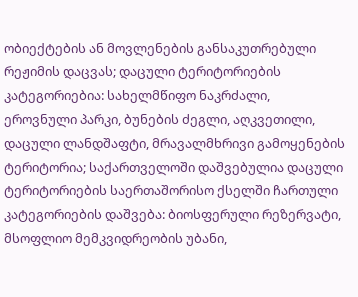ობიექტების ან მოვლენების განსაკუთრებული რეჟიმის დაცვას; დაცული ტერიტორიების კატეგორიებია: სახელმწიფო ნაკრძალი, ეროვნული პარკი, ბუნების ძეგლი, აღკვეთილი, დაცული ლანდშაფტი, მრავალმხრივი გამოყენების ტერიტორია; საქართველოში დაშვებულია დაცული ტერიტორიების საერთაშორისო ქსელში ჩართული კატეგორიების დაშვება: ბიოსფერული რეზერვატი, მსოფლიო მემკვიდრეობის უბანი,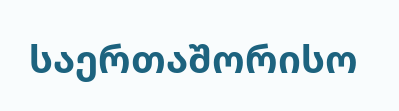საერთაშორისო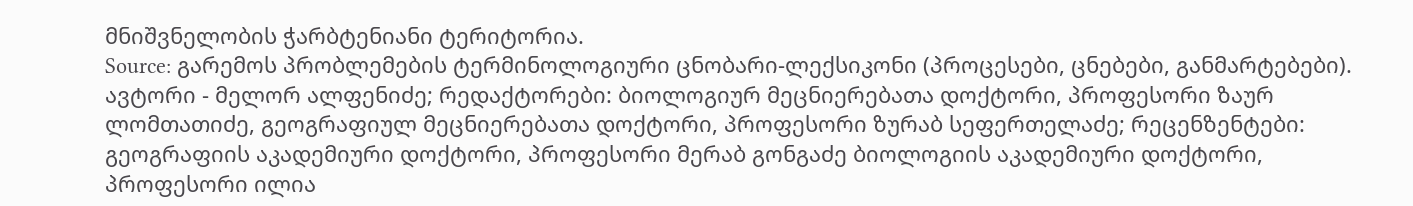მნიშვნელობის ჭარბტენიანი ტერიტორია.
Source: გარემოს პრობლემების ტერმინოლოგიური ცნობარი-ლექსიკონი (პროცესები, ცნებები, განმარტებები). ავტორი - მელორ ალფენიძე; რედაქტორები: ბიოლოგიურ მეცნიერებათა დოქტორი, პროფესორი ზაურ ლომთათიძე, გეოგრაფიულ მეცნიერებათა დოქტორი, პროფესორი ზურაბ სეფერთელაძე; რეცენზენტები: გეოგრაფიის აკადემიური დოქტორი, პროფესორი მერაბ გონგაძე ბიოლოგიის აკადემიური დოქტორი, პროფესორი ილია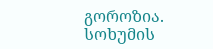გოროზია. სოხუმის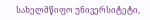სახელმწიფო უნივერსიტეტი,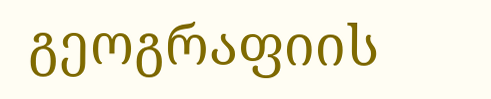გეოგრაფიის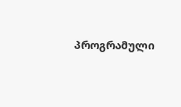პროგრამული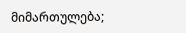მიმართულება;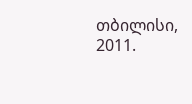თბილისი, 2011.